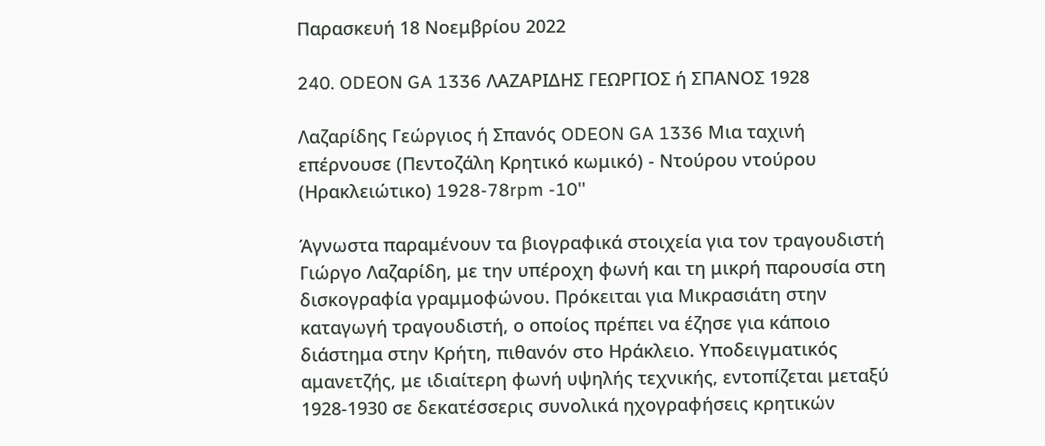Παρασκευή 18 Νοεμβρίου 2022

240. ODEON GA 1336 ΛΑΖΑΡΙΔΗΣ ΓΕΩΡΓΙΟΣ ή ΣΠΑΝΟΣ 1928

Λαζαρίδης Γεώργιος ή Σπανός ODEON GA 1336 Μια ταχινή επέρνουσε (Πεντοζάλη Κρητικό κωμικό) - Ντούρου ντούρου (Ηρακλειώτικο) 1928-78rpm -10''

Άγνωστα παραμένουν τα βιογραφικά στοιχεία για τον τραγουδιστή Γιώργο Λαζαρίδη, με την υπέροχη φωνή και τη μικρή παρουσία στη δισκογραφία γραμμοφώνου. Πρόκειται για Μικρασιάτη στην καταγωγή τραγουδιστή, ο οποίος πρέπει να έζησε για κάποιο διάστημα στην Κρήτη, πιθανόν στο Ηράκλειο. Υποδειγματικός αμανετζής, με ιδιαίτερη φωνή υψηλής τεχνικής, εντοπίζεται μεταξύ 1928-1930 σε δεκατέσσερις συνολικά ηχογραφήσεις κρητικών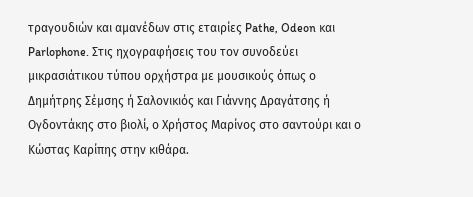τραγουδιών και αμανέδων στις εταιρίες Pathe, Odeon και Parlophone. Στις ηχογραφήσεις του τον συνοδεύει μικρασιάτικου τύπου ορχήστρα με μουσικούς όπως ο Δημήτρης Σέμσης ή Σαλονικιός και Γιάννης Δραγάτσης ή Ογδοντάκης στο βιολί, ο Χρήστος Μαρίνος στο σαντούρι και ο Κώστας Καρίπης στην κιθάρα.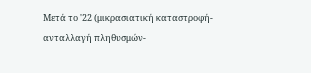Μετά το '22 (μικρασιατική καταστροφή- ανταλλαγή πληθυσμών-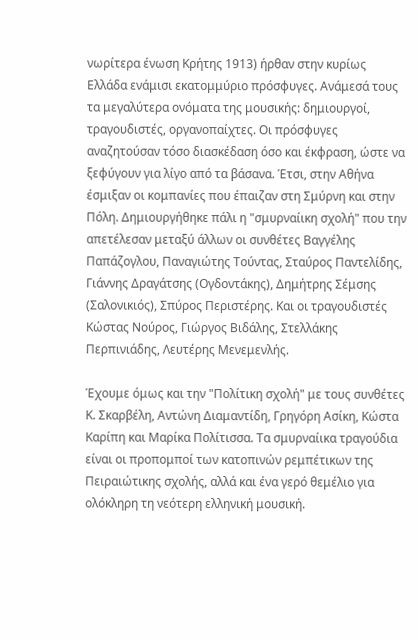νωρίτερα ένωση Κρήτης 1913) ήρθαν στην κυρίως Ελλάδα ενάμισι εκατομμύριο πρόσφυγες. Ανάμεσά τους τα μεγαλύτερα ονόματα της μουσικής: δημιουργοί, τραγουδιστές, οργανοπαίχτες. Οι πρόσφυγες αναζητούσαν τόσο διασκέδαση όσο και έκφραση, ώστε να ξεφύγουν για λίγο από τα βάσανα. Έτσι, στην Αθήνα έσμιξαν οι κομπανίες που έπαιζαν στη Σμύρνη και στην Πόλη. Δημιουργήθηκε πάλι η "σμυρναίικη σχολή" που την απετέλεσαν μεταξύ άλλων οι συνθέτες Βαγγέλης Παπάζογλου, Παναγιώτης Τούντας, Σταύρος Παντελίδης, Γιάννης Δραγάτσης (Ογδοντάκης), Δημήτρης Σέμσης (Σαλονικιός), Σπύρος Περιστέρης. Και οι τραγουδιστές Κώστας Νούρος, Γιώργος Βιδάλης, Στελλάκης Περπινιάδης, Λευτέρης Μενεμενλής.

Έχουμε όμως και την "Πολίτικη σχολή" με τους συνθέτες Κ. Σκαρβέλη, Αντώνη Διαμαντίδη, Γρηγόρη Ασίκη, Κώστα Καρίπη και Μαρίκα Πολίτισσα. Τα σμυρναίικα τραγούδια είναι οι προπομποί των κατοπινών ρεμπέτικων της Πειραιώτικης σχολής, αλλά και ένα γερό θεμέλιο για ολόκληρη τη νεότερη ελληνική μουσική.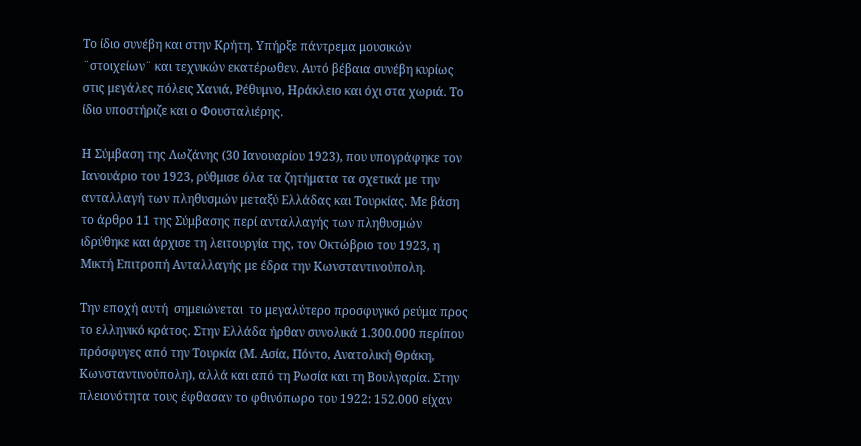Το ίδιο συνέβη και στην Κρήτη. Υπήρξε πάντρεμα μουσικών ¨στοιχείων¨ και τεχνικών εκατέρωθεν. Αυτό βέβαια συνέβη κυρίως στις μεγάλες πόλεις Χανιά, Ρέθυμνο, Ηράκλειο και όχι στα χωριά. Το ίδιο υποστήριζε και ο Φουσταλιέρης.

Η Σύμβαση της Λωζάνης (30 Ιανουαρίου 1923), που υπογράφηκε τον Ιανουάριο του 1923, ρύθμισε όλα τα ζητήματα τα σχετικά με την ανταλλαγή των πληθυσμών μεταξύ Ελλάδας και Τουρκίας. Με βάση το άρθρο 11 της Σύμβασης περί ανταλλαγής των πληθυσμών ιδρύθηκε και άρχισε τη λειτουργία της, τον Οκτώβριο του 1923, η Μικτή Επιτροπή Ανταλλαγής με έδρα την Κωνσταντινούπολη.

Την εποχή αυτή  σημειώνεται  το μεγαλύτερο προσφυγικό ρεύμα προς το ελληνικό κράτος. Στην Ελλάδα ήρθαν συνολικά 1.300.000 περίπου πρόσφυγες από την Τουρκία (Μ. Ασία, Πόντο, Ανατολική Θράκη, Κωνσταντινούπολη), αλλά και από τη Ρωσία και τη Βουλγαρία. Στην πλειονότητα τους έφθασαν το φθινόπωρο του 1922: 152.000 είχαν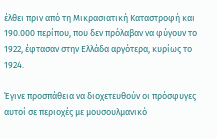έλθει πριν από τη Μικρασιατική Καταστροφή και 190.000 περίπου, που δεν πρόλαβαν να φύγουν το 1922, έφτασαν στην Ελλάδα αργότερα, κυρίως το 1924.

Έγινε προσπάθεια να διοχετευθούν οι πρόσφυγες αυτοί σε περιοχές με μουσουλμανικό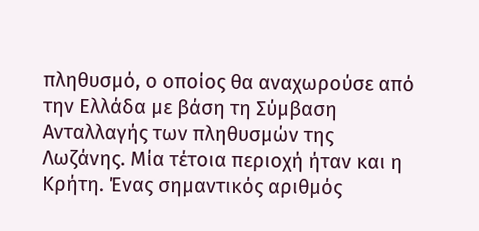πληθυσμό, ο οποίος θα αναχωρούσε από την Ελλάδα με βάση τη Σύμβαση Ανταλλαγής των πληθυσμών της Λωζάνης. Μία τέτοια περιοχή ήταν και η Κρήτη. Ένας σημαντικός αριθμός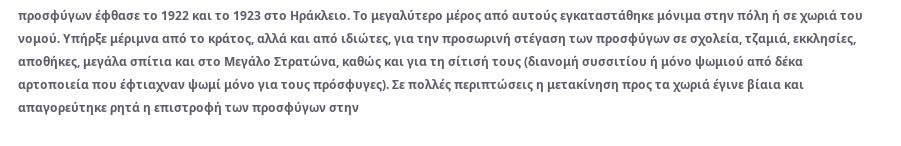προσφύγων έφθασε το 1922 και το 1923 στο Ηράκλειο. Το μεγαλύτερο μέρος από αυτούς εγκαταστάθηκε μόνιμα στην πόλη ή σε χωριά του νομού. Υπήρξε μέριμνα από το κράτος, αλλά και από ιδιώτες, για την προσωρινή στέγαση των προσφύγων σε σχολεία, τζαμιά, εκκλησίες, αποθήκες, μεγάλα σπίτια και στο Μεγάλο Στρατώνα, καθώς και για τη σίτισή τους (διανομή συσσιτίου ή μόνο ψωμιού από δέκα αρτοποιεία που έφτιαχναν ψωμί μόνο για τους πρόσφυγες). Σε πολλές περιπτώσεις η μετακίνηση προς τα χωριά έγινε βίαια και απαγορεύτηκε ρητά η επιστροφή των προσφύγων στην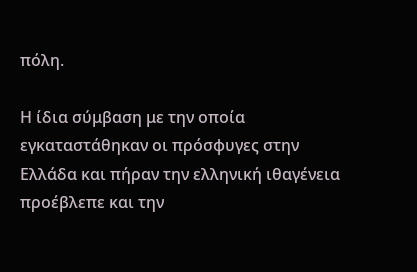πόλη.

Η ίδια σύμβαση με την οποία εγκαταστάθηκαν οι πρόσφυγες στην Ελλάδα και πήραν την ελληνική ιθαγένεια προέβλεπε και την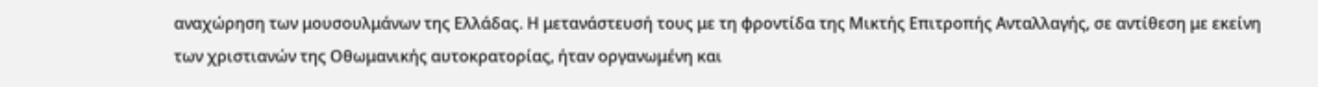αναχώρηση των μουσουλμάνων της Ελλάδας. Η μετανάστευσή τους με τη φροντίδα της Μικτής Επιτροπής Ανταλλαγής, σε αντίθεση με εκείνη των χριστιανών της Οθωμανικής αυτοκρατορίας, ήταν οργανωμένη και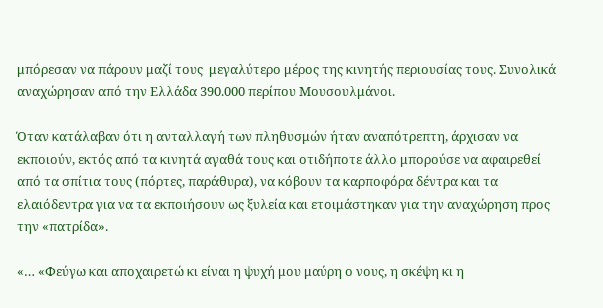μπόρεσαν να πάρουν μαζί τους  μεγαλύτερο μέρος της κινητής περιουσίας τους. Συνολικά αναχώρησαν από την Ελλάδα 390.000 περίπου Μουσουλμάνοι.

Όταν κατάλαβαν ότι η ανταλλαγή των πληθυσμών ήταν αναπότρεπτη, άρχισαν να εκποιούν, εκτός από τα κινητά αγαθά τους και οτιδήποτε άλλο μπορούσε να αφαιρεθεί από τα σπίτια τους (πόρτες, παράθυρα), να κόβουν τα καρποφόρα δέντρα και τα ελαιόδεντρα για να τα εκποιήσουν ως ξυλεία και ετοιμάστηκαν για την αναχώρηση προς την «πατρίδα».

«… «Φεύγω και αποχαιρετώ κι είναι η ψυχή μου μαύρη ο νους, η σκέψη κι η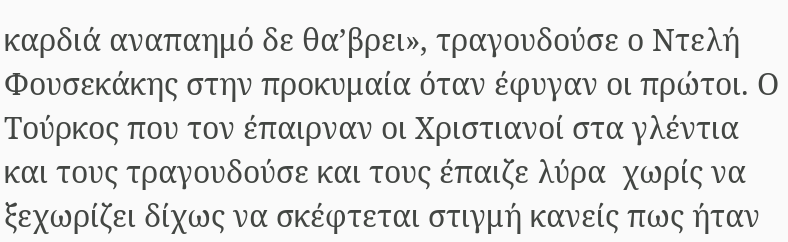καρδιά αναπαημό δε θα’βρει», τραγουδούσε ο Ντελή Φουσεκάκης στην προκυμαία όταν έφυγαν οι πρώτοι. Ο Τούρκος που τον έπαιρναν οι Χριστιανοί στα γλέντια και τους τραγουδούσε και τους έπαιζε λύρα  χωρίς να ξεχωρίζει δίχως να σκέφτεται στιγμή κανείς πως ήταν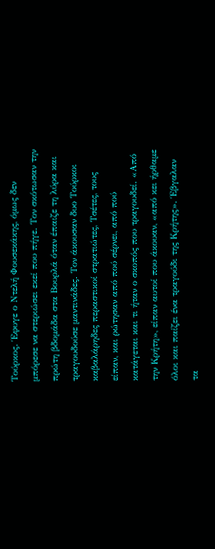Τούρκος. Έφυγε ο Ντελή Φουσεκάκης, όμως δεν μπόρεσε να στεριώσει εκεί που πήγε. Τον σκότωσαν την πρώτη βδομάδα στα Βουρλά όταν έπαιζε τη λύρα και τραγουδούσε μαντινάδες. Τον άκουσαν δυο Τούρκοι καβαλάρηδες περαστικοί στρατιώτες, Τσέτες, τους είπαν, και ρώτησαν από πού σέρνει, από πού κατάγεται και τι ήταν ο σκοπός που τραγουδεί. «Από την Κρήτη», είπαν αυτοί που άκουαν, «από κει ήρθαμε όλοι και παίζει ένα τραγούδι της Κρήτης». Έβγαλαν τα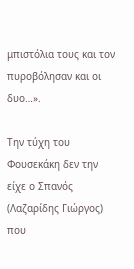μπιστόλια τους και τον πυροβόλησαν και οι δυο…».

Την τύχη του Φουσεκάκη δεν την είχε ο Σπανός (Λαζαρίδης Γιώργος) που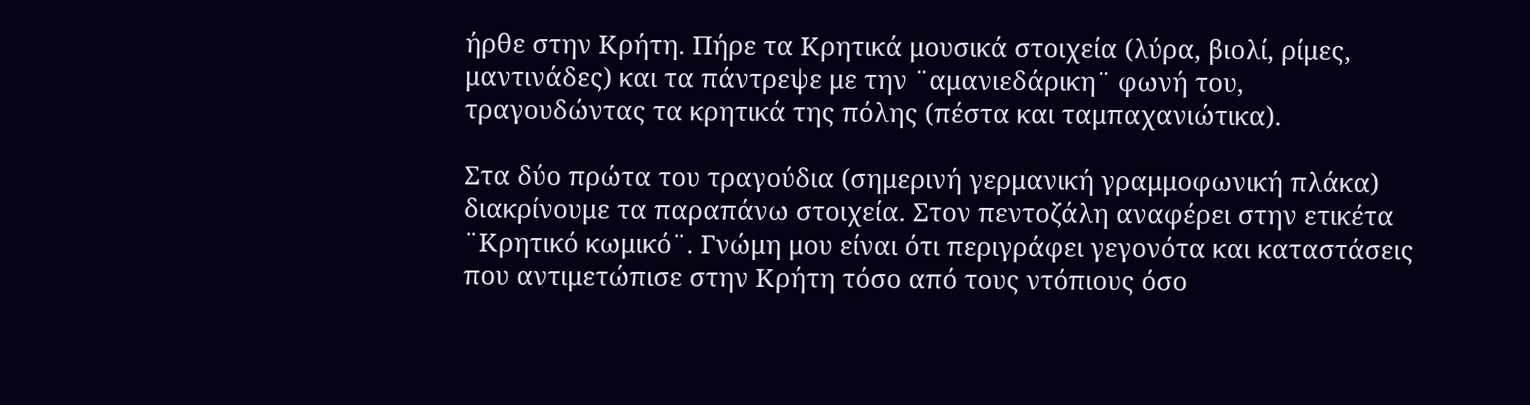ήρθε στην Κρήτη. Πήρε τα Κρητικά μουσικά στοιχεία (λύρα, βιολί, ρίμες, μαντινάδες) και τα πάντρεψε με την ¨αμανιεδάρικη¨ φωνή του, τραγουδώντας τα κρητικά της πόλης (πέστα και ταμπαχανιώτικα).

Στα δύο πρώτα του τραγούδια (σημερινή γερμανική γραμμοφωνική πλάκα) διακρίνουμε τα παραπάνω στοιχεία. Στον πεντοζάλη αναφέρει στην ετικέτα ¨Κρητικό κωμικό¨. Γνώμη μου είναι ότι περιγράφει γεγονότα και καταστάσεις που αντιμετώπισε στην Κρήτη τόσο από τους ντόπιους όσο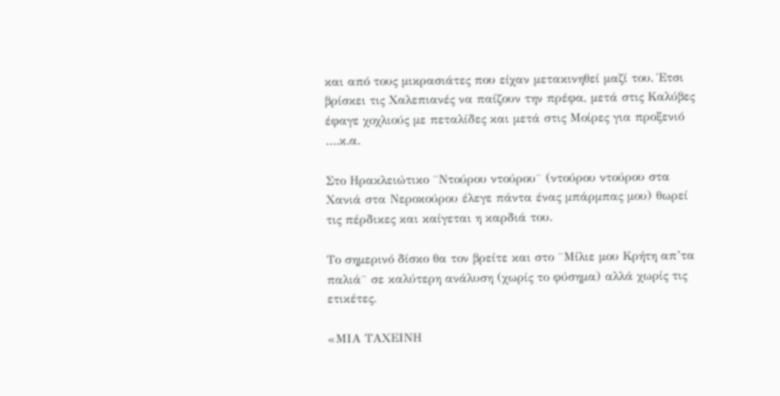και από τους μικρασιάτες που είχαν μετακινηθεί μαζί του. Έτσι βρίσκει τις Χαλεπιανές να παίζουν την πρέφα, μετά στις Καλύβες έφαγε χοχλιούς με πεταλίδες και μετά στις Μοίρες για προξενιό ….κ.α.

Στο Ηρακλειώτικο ¨Ντούρου ντούρου¨ (ντούρου ντούρου στα Χανιά στα Νεροκούρου έλεγε πάντα ένας μπάρμπας μου) θωρεί τις πέρδικες και καίγεται η καρδιά του.

Το σημερινό δίσκο θα τον βρείτε και στο ¨Μίλιε μου Κρήτη απ’τα παλιά¨ σε καλύτερη ανάλυση (χωρίς το φύσημα) αλλά χωρίς τις ετικέτες.

«ΜΙΑ ΤΑΧΕΙΝΗ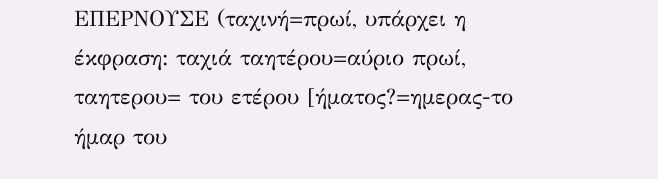ΕΠΕΡΝΟΥΣΕ (ταχινή=πρωί, υπάρχει η έκφραση: ταχιά ταητέρου=αύριο πρωί, ταητερου= του ετέρου [ήματος?=ημερας-το ήμαρ του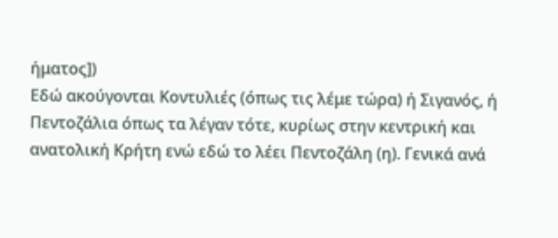ήματος])
Εδώ ακούγονται Κοντυλιές (όπως τις λέμε τώρα) ή Σιγανός, ή Πεντοζάλια όπως τα λέγαν τότε, κυρίως στην κεντρική και ανατολική Κρήτη ενώ εδώ το λέει Πεντοζάλη (η). Γενικά ανά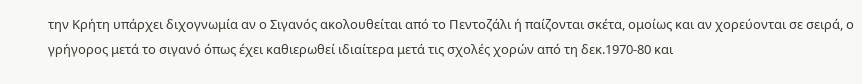την Κρήτη υπάρχει διχογνωμία αν ο Σιγανός ακολουθείται από το Πεντοζάλι ή παίζονται σκέτα, ομοίως και αν χορεύονται σε σειρά, ο γρήγορος μετά το σιγανό όπως έχει καθιερωθεί ιδιαίτερα μετά τις σχολές χορών από τη δεκ.1970-80 και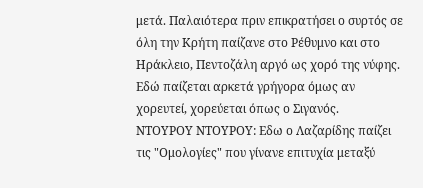μετά. Παλαιότερα πριν επικρατήσει ο συρτός σε όλη την Κρήτη παίζανε στο Ρέθυμνο και στο Ηράκλειο, Πεντοζάλη αργό ως χορό της νύφης. Εδώ παίζεται αρκετά γρήγορα όμως αν χορευτεί, χορεύεται όπως ο Σιγανός.
ΝΤΟΥΡΟΥ ΝΤΟΥΡΟΥ: Εδω ο Λαζαρίδης παίζει τις "Ομολογίες" που γίνανε επιτυχία μεταξύ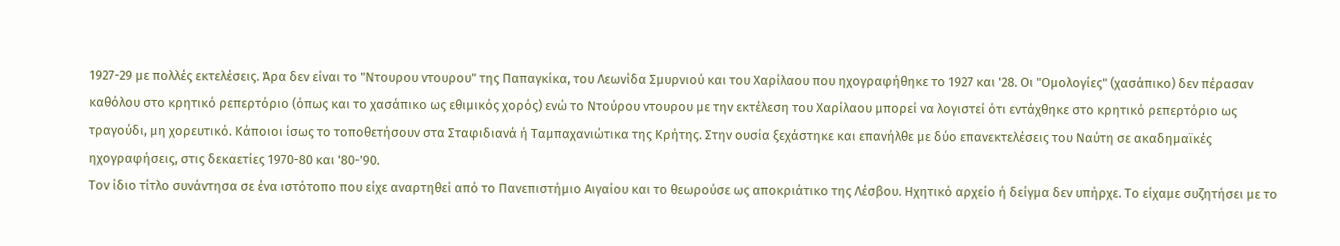1927-29 με πολλές εκτελέσεις. Άρα δεν είναι το "Ντουρου ντουρου" της Παπαγκίκα, του Λεωνίδα Σμυρνιού και του Χαρίλαου που ηχογραφήθηκε το 1927 και '28. Οι "Ομολογίες" (χασάπικο) δεν πέρασαν καθόλου στο κρητικό ρεπερτόριο (όπως και το χασάπικο ως εθιμικός χορός) ενώ το Ντούρου ντουρου με την εκτέλεση του Χαρίλαου μπορεί να λογιστεί ότι εντάχθηκε στο κρητικό ρεπερτόριο ως τραγούδι, μη χορευτικό. Κάποιοι ίσως το τοποθετήσουν στα Σταφιδιανά ή Ταμπαχανιώτικα της Κρήτης. Στην ουσία ξεχάστηκε και επανήλθε με δύο επανεκτελέσεις του Ναύτη σε ακαδημαϊκές ηχογραφήσεις, στις δεκαετίες 1970-80 και '80-'90.
Τον ίδιο τίτλο συνάντησα σε ένα ιστότοπο που είχε αναρτηθεί από το Πανεπιστήμιο Αιγαίου και το θεωρούσε ως αποκριάτικο της Λέσβου. Ηχητικό αρχείο ή δείγμα δεν υπήρχε. Το είχαμε συζητήσει με το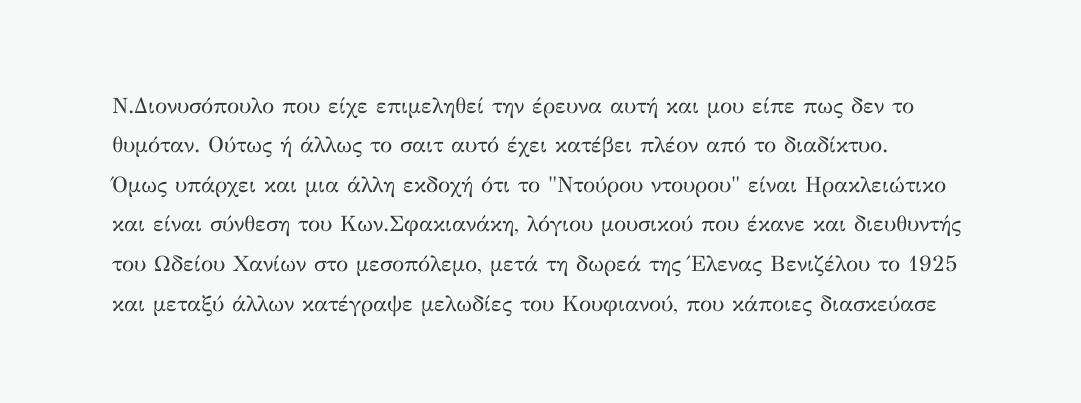Ν.Διονυσόπουλο που είχε επιμεληθεί την έρευνα αυτή και μου είπε πως δεν το θυμόταν. Ούτως ή άλλως το σαιτ αυτό έχει κατέβει πλέον από το διαδίκτυο.
Όμως υπάρχει και μια άλλη εκδοχή ότι το "Ντούρου ντουρου" είναι Ηρακλειώτικο και είναι σύνθεση του Κων.Σφακιανάκη, λόγιου μουσικού που έκανε και διευθυντής του Ωδείου Χανίων στο μεσοπόλεμο, μετά τη δωρεά της Έλενας Βενιζέλου το 1925 και μεταξύ άλλων κατέγραψε μελωδίες του Κουφιανού, που κάποιες διασκεύασε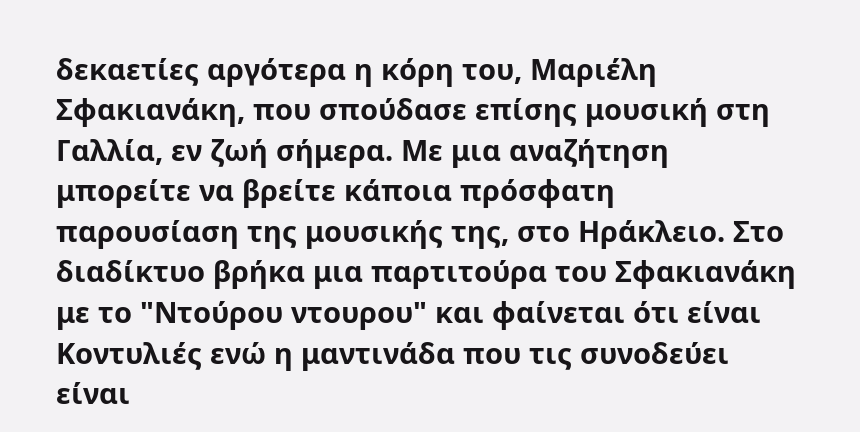δεκαετίες αργότερα η κόρη του, Μαριέλη Σφακιανάκη, που σπούδασε επίσης μουσική στη Γαλλία, εν ζωή σήμερα. Με μια αναζήτηση μπορείτε να βρείτε κάποια πρόσφατη παρουσίαση της μουσικής της, στο Ηράκλειο. Στο διαδίκτυο βρήκα μια παρτιτούρα του Σφακιανάκη με το "Ντούρου ντουρου" και φαίνεται ότι είναι Κοντυλιές ενώ η μαντινάδα που τις συνοδεύει είναι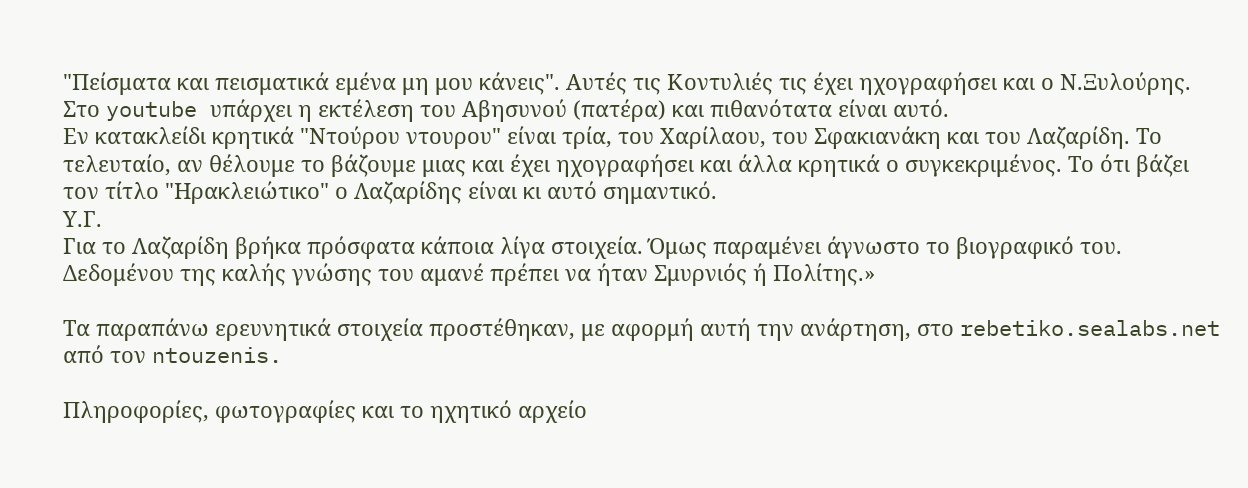"Πείσματα και πεισματικά εμένα μη μου κάνεις". Αυτές τις Κοντυλιές τις έχει ηχογραφήσει και ο Ν.Ξυλούρης. Στο youtube υπάρχει η εκτέλεση του Αβησυνού (πατέρα) και πιθανότατα είναι αυτό.
Εν κατακλείδι κρητικά "Ντούρου ντουρου" είναι τρία, του Χαρίλαου, του Σφακιανάκη και του Λαζαρίδη. Το τελευταίο, αν θέλουμε το βάζουμε μιας και έχει ηχογραφήσει και άλλα κρητικά ο συγκεκριμένος. Το ότι βάζει τον τίτλο "Ηρακλειώτικο" ο Λαζαρίδης είναι κι αυτό σημαντικό.
Υ.Γ.
Για το Λαζαρίδη βρήκα πρόσφατα κάποια λίγα στοιχεία. Όμως παραμένει άγνωστο το βιογραφικό του.
Δεδομένου της καλής γνώσης του αμανέ πρέπει να ήταν Σμυρνιός ή Πολίτης.»

Τα παραπάνω ερευνητικά στοιχεία προστέθηκαν, με αφορμή αυτή την ανάρτηση, στο rebetiko.sealabs.net από τον ntouzenis.

Πληροφορίες, φωτογραφίες και το ηχητικό αρχείο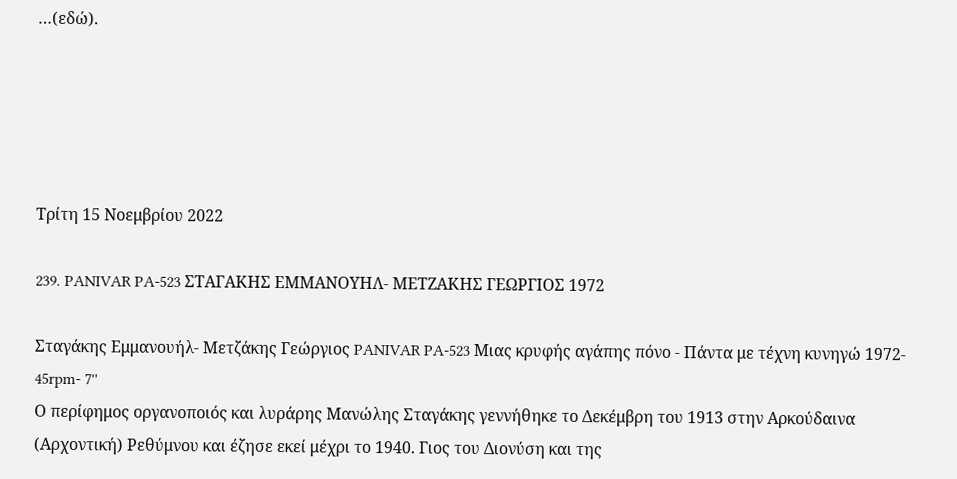…(εδώ).





Τρίτη 15 Νοεμβρίου 2022

239. PANIVAR PA-523 ΣΤΑΓΑΚΗΣ ΕΜΜΑΝΟΥΗΛ- ΜΕΤΖΑΚΗΣ ΓΕΩΡΓΙΟΣ 1972

Σταγάκης Εμμανουήλ- Μετζάκης Γεώργιος PANIVAR PA-523 Μιας κρυφής αγάπης πόνο - Πάντα με τέχνη κυνηγώ 1972- 45rpm- 7''
Ο περίφημος οργανοποιός και λυράρης Μανώλης Σταγάκης γεννήθηκε το Δεκέμβρη του 1913 στην Αρκούδαινα (Αρχοντική) Ρεθύμνου και έζησε εκεί μέχρι το 1940. Γιος του Διονύση και της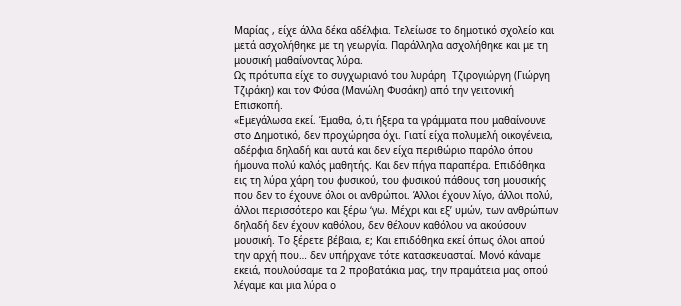Μαρίας , είχε άλλα δέκα αδέλφια. Τελείωσε το δημοτικό σχολείο και μετά ασχολήθηκε με τη γεωργία. Παράλληλα ασχολήθηκε και με τη μουσική μαθαίνοντας λύρα.
Ως πρότυπα είχε το συγχωριανό του λυράρη  Τζιρογιώργη (Γιώργη Τζιράκη) και τον Φύσα (Μανώλη Φυσάκη) από την γειτονική Επισκοπή.
«Εμεγάλωσα εκεί. Έμαθα, ό,τι ήξερα τα γράμματα που μαθαίνουνε στο ∆ηµοτικό, δεν προχώρησα όχι. Γιατί είχα πολυμελή οικογένεια, αδέρφια δηλαδή και αυτά και δεν είχα περιθώριο παρόλο όπου ήμουνα πολύ καλός μαθητής. Και δεν πήγα παραπέρα. Επιδόθηκα εις τη λύρα χάρη του φυσικού, του φυσικού πάθους τση μουσικής που δεν το έχουνε όλοι οι ανθρώποι. Άλλοι έχουν λίγο, άλλοι πολύ, άλλοι περισσότερο και ξέρω ‘γω. Μέχρι και εξ’ υµών, των ανθρώπων δηλαδή δεν έχουν καθόλου, δεν θέλουν καθόλου να ακούσουν µουσική. Το ξέρετε βέβαια, ε; Και επιδόθηκα εκεί όπως όλοι απού την αρχή που… δεν υπήρχανε τότε κατασκευασταί. Μονό κάναµε εκειά, πουλούσαµε τα 2 προβατάκια µας, την πραµάτεια µας οπού λέγαµε και µια λύρα ο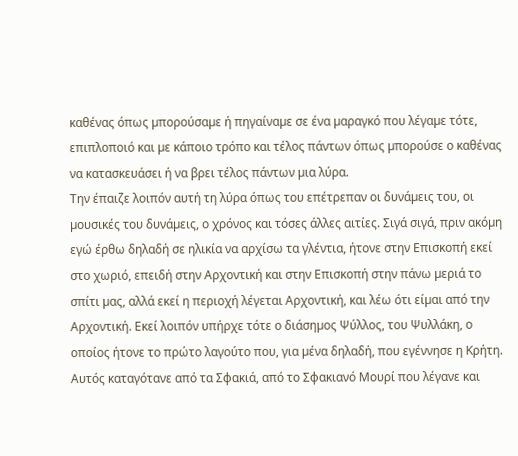καθένας όπως µπορούσαµε ή πηγαίναµε σε ένα µαραγκό που λέγαµε τότε, επιπλοποιό και µε κάποιο τρόπο και τέλος πάντων όπως µπορούσε ο καθένας να κατασκευάσει ή να βρει τέλος πάντων µια λύρα.
Την έπαιζε λοιπόν αυτή τη λύρα όπως του επέτρεπαν οι δυνάµεις του, οι µουσικές του δυνάµεις, ο χρόνος και τόσες άλλες αιτίες. Σιγά σιγά, πριν ακόµη εγώ έρθω δηλαδή σε ηλικία να αρχίσω τα γλέντια, ήτονε στην Επισκοπή εκεί στο χωριό, επειδή στην Αρχοντική και στην Επισκοπή στην πάνω µεριά το σπίτι µας, αλλά εκεί η περιοχή λέγεται Αρχοντική, και λέω ότι είµαι από την Αρχοντική. Εκεί λοιπόν υπήρχε τότε ο διάσηµος Ψύλλος, του Ψυλλάκη, ο οποίος ήτονε το πρώτο λαγούτο που, για µένα δηλαδή, που εγέννησε η Κρήτη. Αυτός καταγότανε από τα Σφακιά, από το Σφακιανό Μουρί που λέγανε και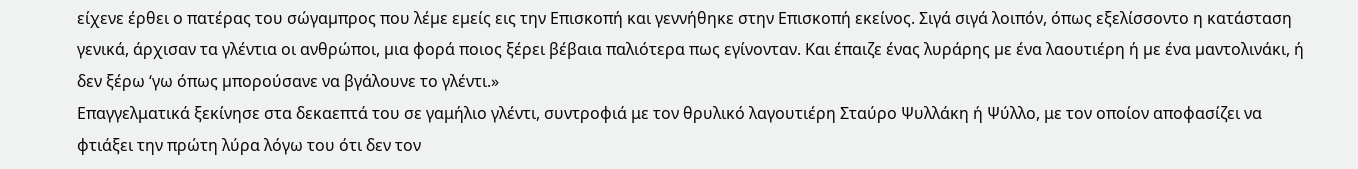είχενε έρθει ο πατέρας του σώγαµπρος που λέµε εµείς εις την Επισκοπή και γεννήθηκε στην Επισκοπή εκείνος. Σιγά σιγά λοιπόν, όπως εξελίσσοντο η κατάσταση γενικά, άρχισαν τα γλέντια οι ανθρώποι, µια φορά ποιος ξέρει βέβαια παλιότερα πως εγίνονταν. Και έπαιζε ένας λυράρης µε ένα λαουτιέρη ή µε ένα µαντολινάκι, ή δεν ξέρω ‘γω όπως µπορούσανε να βγάλουνε το γλέντι.»
Επαγγελματικά ξεκίνησε στα δεκαεπτά του σε γαμήλιο γλέντι, συντροφιά με τον θρυλικό λαγουτιέρη Σταύρο Ψυλλάκη ή Ψύλλο, με τον οποίον αποφασίζει να φτιάξει την πρώτη λύρα λόγω του ότι δεν τον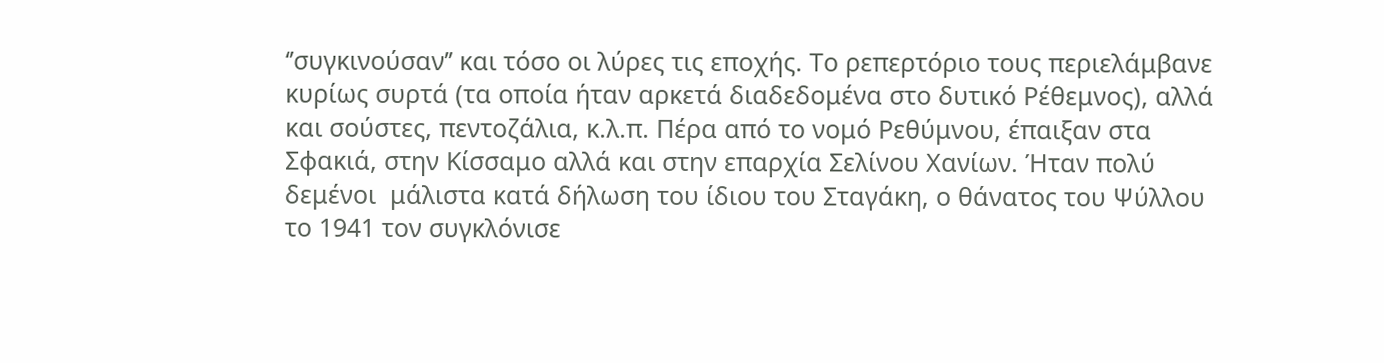‘’συγκινούσαν’’ και τόσο οι λύρες τις εποχής. Το ρεπερτόριο τους περιελάμβανε κυρίως συρτά (τα οποία ήταν αρκετά διαδεδομένα στο δυτικό Ρέθεμνος), αλλά και σούστες, πεντοζάλια, κ.λ.π. Πέρα από το νομό Ρεθύμνου, έπαιξαν στα Σφακιά, στην Κίσσαμο αλλά και στην επαρχία Σελίνου Χανίων. Ήταν πολύ δεμένοι  μάλιστα κατά δήλωση του ίδιου του Σταγάκη, ο θάνατος του Ψύλλου το 1941 τον συγκλόνισε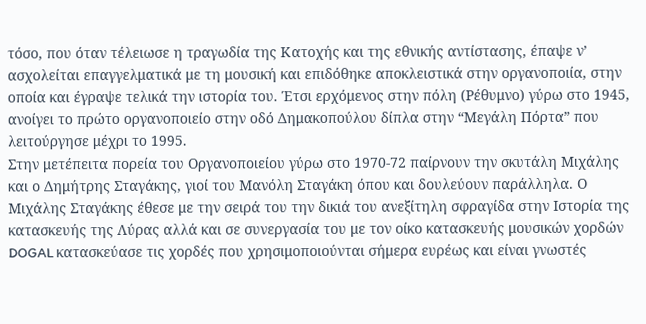τόσο, που όταν τέλειωσε η τραγωδία της Κατοχής και της εθνικής αντίστασης, έπαψε ν’ ασχολείται επαγγελματικά με τη μουσική και επιδόθηκε αποκλειστικά στην οργανοποιία, στην οποία και έγραψε τελικά την ιστορία του. Έτσι ερχόμενος στην πόλη (Ρέθυμνο) γύρω στο 1945, ανοίγει το πρώτο οργανοποιείο στην οδό Δημακοπούλου δίπλα στην “Μεγάλη Πόρτα” που λειτούργησε μέχρι το 1995.
Στην μετέπειτα πορεία του Οργανοποιείου γύρω στο 1970-72 παίρνουν την σκυτάλη Μιχάλης και ο Δημήτρης Σταγάκης, γιοί του Μανόλη Σταγάκη όπου και δουλεύουν παράλληλα. Ο Μιχάλης Σταγάκης έθεσε με την σειρά του την δικιά του ανεξίτηλη σφραγίδα στην Ιστορία της κατασκευής της Λύρας αλλά και σε συνεργασία του με τον οίκο κατασκευής μουσικών χορδών DOGAL κατασκεύασε τις χορδές που χρησιμοποιούνται σήμερα ευρέως και είναι γνωστές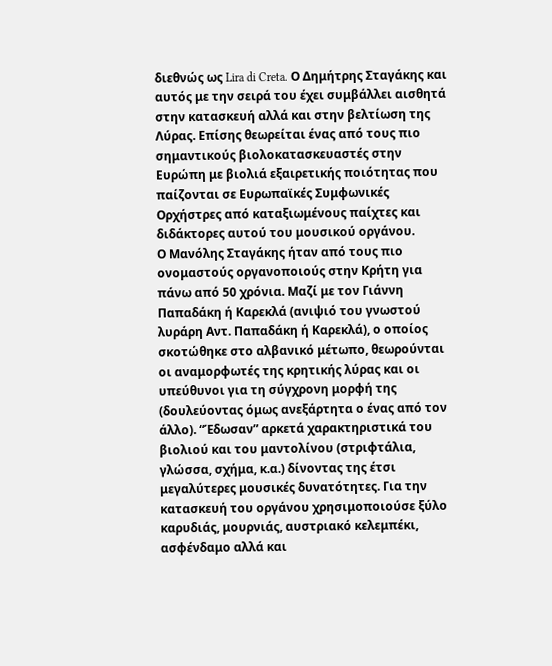διεθνώς ως Lira di Creta. Ο Δημήτρης Σταγάκης και αυτός με την σειρά του έχει συμβάλλει αισθητά στην κατασκευή αλλά και στην βελτίωση της Λύρας. Επίσης θεωρείται ένας από τους πιο σημαντικούς βιολοκατασκευαστές στην Ευρώπη με βιολιά εξαιρετικής ποιότητας που παίζονται σε Ευρωπαϊκές Συμφωνικές Ορχήστρες από καταξιωμένους παίχτες και διδάκτορες αυτού του μουσικού οργάνου.
Ο Μανόλης Σταγάκης ήταν από τους πιο ονομαστούς οργανοποιούς στην Κρήτη για πάνω από 50 χρόνια. Μαζί με τον Γιάννη Παπαδάκη ή Καρεκλά (ανιψιό του γνωστού λυράρη Αντ. Παπαδάκη ή Καρεκλά), ο οποίος σκοτώθηκε στο αλβανικό μέτωπο, θεωρούνται οι αναμορφωτές της κρητικής λύρας και οι υπεύθυνοι για τη σύγχρονη μορφή της (δουλεύοντας όμως ανεξάρτητα ο ένας από τον άλλο). “Έδωσαν” αρκετά χαρακτηριστικά του βιολιού και του μαντολίνου (στριφτάλια, γλώσσα, σχήμα, κ.α.) δίνοντας της έτσι  μεγαλύτερες μουσικές δυνατότητες. Για την κατασκευή του οργάνου χρησιμοποιούσε ξύλο καρυδιάς, μουρνιάς, αυστριακό κελεμπέκι, ασφένδαμο αλλά και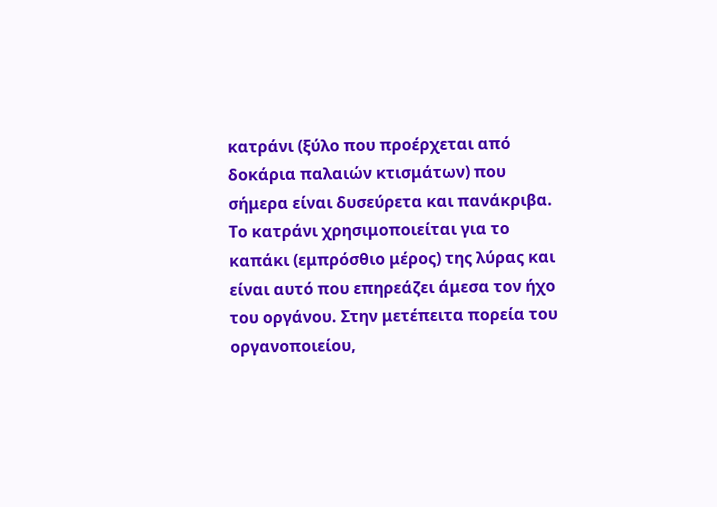κατράνι (ξύλο που προέρχεται από δοκάρια παλαιών κτισμάτων) που σήμερα είναι δυσεύρετα και πανάκριβα.
Το κατράνι χρησιμοποιείται για το καπάκι (εμπρόσθιο μέρος) της λύρας και είναι αυτό που επηρεάζει άμεσα τον ήχο του οργάνου. Στην μετέπειτα πορεία του οργανοποιείου,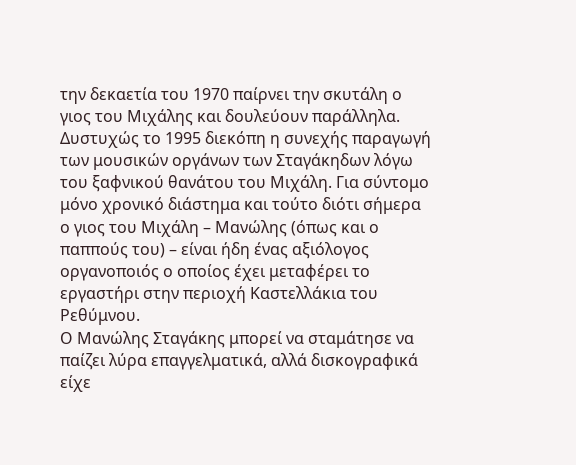την δεκαετία του 1970 παίρνει την σκυτάλη ο γιος του Μιχάλης και δουλεύουν παράλληλα. Δυστυχώς το 1995 διεκόπη η συνεχής παραγωγή των μουσικών οργάνων των Σταγάκηδων λόγω του ξαφνικού θανάτου του Μιχάλη. Για σύντομο μόνο χρονικό διάστημα και τούτο διότι σήμερα ο γιος του Μιχάλη – Μανώλης (όπως και ο παππούς του) – είναι ήδη ένας αξιόλογος οργανοποιός ο οποίος έχει μεταφέρει το εργαστήρι στην περιοχή Καστελλάκια του Ρεθύμνου.
Ο Μανώλης Σταγάκης μπορεί να σταμάτησε να παίζει λύρα επαγγελματικά, αλλά δισκογραφικά είχε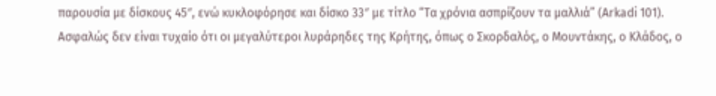παρουσία με δίσκους 45″, ενώ κυκλοφόρησε και δίσκο 33″ με τίτλο “Τα χρόνια ασπρίζουν τα μαλλιά” (Arkadi 101).
Ασφαλώς δεν είναι τυχαίο ότι οι μεγαλύτεροι λυράρηδες της Κρήτης, όπως ο Σκορδαλός, ο Μουντάκης, ο Κλάδος, ο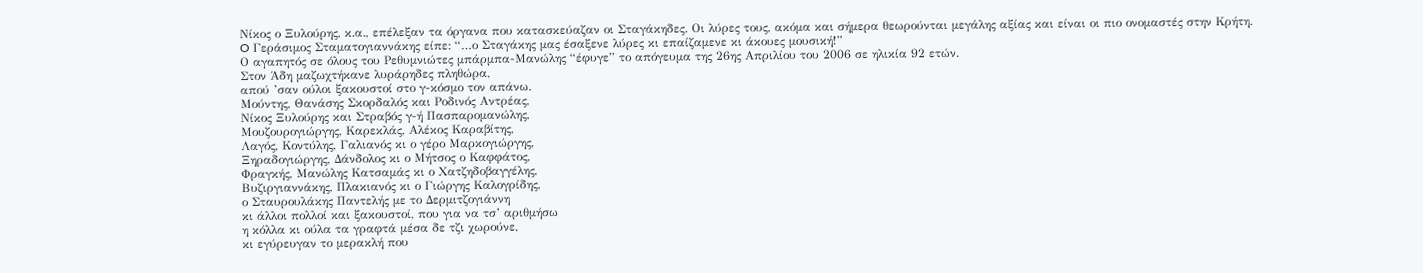Νίκος ο Ξυλούρης, κ.α., επέλεξαν τα όργανα που κατασκεύαζαν οι Σταγάκηδες. Οι λύρες τους, ακόμα και σήμερα θεωρούνται μεγάλης αξίας και είναι οι πιο ονομαστές στην Κρήτη.  O Γεράσιμος Σταματογιαννάκης είπε: “…ο Σταγάκης μας έσαξενε λύρες κι επαίζαμενε κι άκουες μουσική!”
Ο αγαπητός σε όλους του Ρεθυμνιώτες μπάρμπα-Μανώλης “έφυγε” το απόγευμα της 26ης Απριλίου του 2006 σε ηλικία 92 ετών.
Στον Άδη μαζωχτήκανε λυράρηδες πληθώρα,
απού ’σαν ούλοι ξακουστοί στο γ-κόσμο τον απάνω.
Μούντης, Θανάσης Σκορδαλός και Ροδινός Αντρέας,
Νίκος Ξυλούρης και Στραβός γ-ή Πασπαρομανώλης,
Μουζουρογιώργης, Καρεκλάς, Αλέκος Καραβίτης,
Λαγός, Κοντύλης, Γαλιανός κι ο γέρο Μαρκογιώργης,
Ξηραδογιώργης, Δάνδολος κι ο Μήτσος ο Καφφάτος,
Φραγκής, Μανώλης Κατσαμάς κι ο Χατζηδοβαγγέλης,
Βυζιργιαννάκης, Πλακιανός κι ο Γιώργης Καλογρίδης,
ο Σταυρουλάκης Παντελής με το Δερμιτζογιάννη
κι άλλοι πολλοί και ξακουστοί, που για να τσ’ αριθμήσω
η κόλλα κι ούλα τα γραφτά μέσα δε τζι χωρούνε,
κι εγύρευγαν το μερακλή που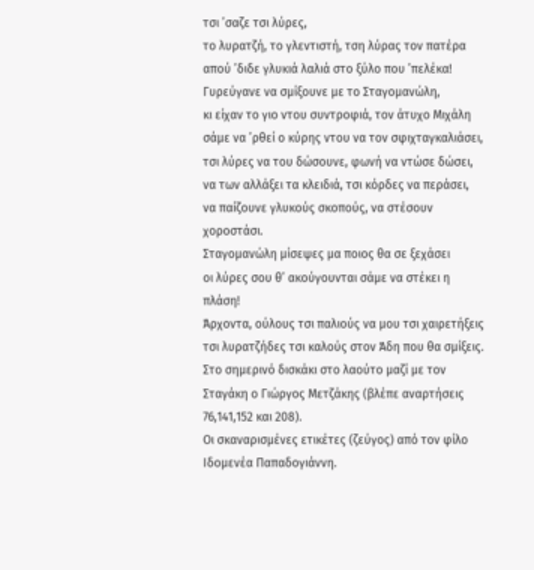τσι ’σαζε τσι λύρες,
το λυρατζή, το γλεντιστή, τση λύρας τον πατέρα
απού ’διδε γλυκιά λαλιά στο ξύλο που ’πελέκα!
Γυρεύγανε να σμίξουνε με το Σταγομανώλη,
κι είχαν το γιο ντου συντροφιά, τον άτυχο Μιχάλη
σάμε να ’ρθεί ο κύρης ντου να τον σφιχταγκαλιάσει,
τσι λύρες να του δώσουνε, φωνή να ντώσε δώσει,
να των αλλάξει τα κλειδιά, τσι κόρδες να περάσει,
να παίζουνε γλυκούς σκοπούς, να στέσουν χοροστάσι.
Σταγομανώλη μίσεψες μα ποιος θα σε ξεχάσει
οι λύρες σου θ’ ακούγουνται σάμε να στέκει η πλάση!
Άρχοντα, ούλους τσι παλιούς να μου τσι χαιρετήξεις
τσι λυρατζήδες τσι καλούς στον Άδη που θα σμίξεις.
Στο σημερινό δισκάκι στο λαούτο μαζί με τον Σταγάκη ο Γιώργος Μετζάκης (βλέπε αναρτήσεις 76,141,152 και 208).
Οι σκαναρισμένες ετικέτες (ζεύγος) από τον φίλο Ιδομενέα Παπαδογιάννη.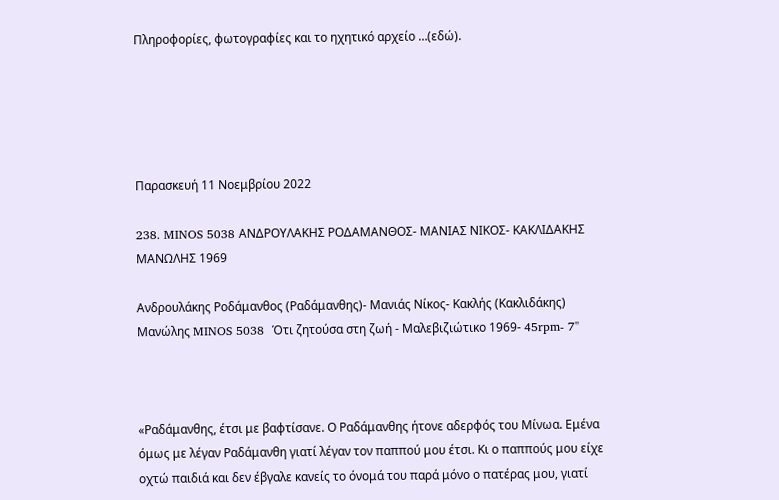Πληροφορίες, φωτογραφίες και το ηχητικό αρχείο …(εδώ).





Παρασκευή 11 Νοεμβρίου 2022

238. MINOS 5038 ΑΝΔΡΟΥΛΑΚΗΣ ΡΟΔΑΜΑΝΘΟΣ- ΜΑΝΙΑΣ ΝΙΚΟΣ- ΚΑΚΛΙΔΑΚΗΣ ΜΑΝΩΛΗΣ 1969

Ανδρουλάκης Ροδάμανθος (Ραδάμανθης)- Μανιάς Νίκος- Κακλής (Κακλιδάκης) Μανώλης MINOS 5038  Ότι ζητούσα στη ζωή - Μαλεβιζιώτικο 1969- 45rpm- 7''



«Ραδάμανθης, έτσι με βαφτίσανε. Ο Ραδάμανθης ήτονε αδερφός του Μίνωα. Εμένα όμως με λέγαν Ραδάμανθη γιατί λέγαν τον παππού μου έτσι. Κι ο παππούς μου είχε οχτώ παιδιά και δεν έβγαλε κανείς το όνομά του παρά μόνο ο πατέρας μου, γιατί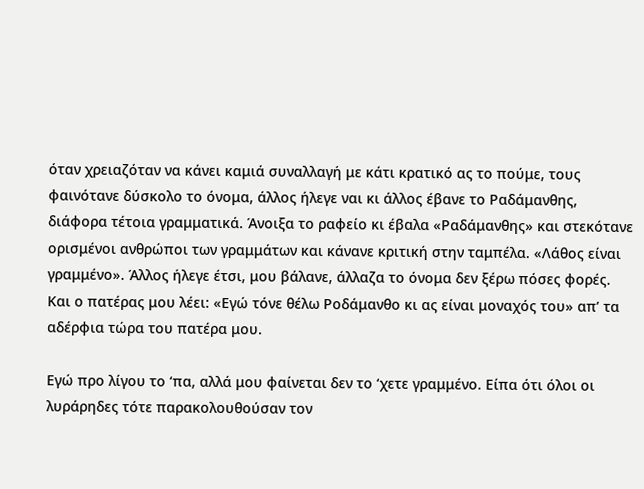όταν χρειαζόταν να κάνει καμιά συναλλαγή με κάτι κρατικό ας το πούμε, τους φαινότανε δύσκολο το όνομα, άλλος ήλεγε ναι κι άλλος έβανε το Ραδάμανθης, διάφορα τέτοια γραμματικά. Άνοιξα το ραφείο κι έβαλα «Ραδάμανθης» και στεκότανε ορισμένοι ανθρώποι των γραμμάτων και κάνανε κριτική στην ταμπέλα. «Λάθος είναι γραμμένο». Άλλος ήλεγε έτσι, μου βάλανε, άλλαζα το όνομα δεν ξέρω πόσες φορές. Και ο πατέρας μου λέει: «Εγώ τόνε θέλω Ροδάμανθο κι ας είναι μοναχός του» απ’ τα αδέρφια τώρα του πατέρα μου.

Εγώ προ λίγου το ‘πα, αλλά μου φαίνεται δεν το ‘χετε γραμμένο. Είπα ότι όλοι οι λυράρηδες τότε παρακολουθούσαν τον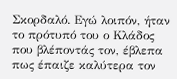Σκορδαλό. Εγώ λοιπόν, ήταν το πρότυπό του ο Κλάδος που βλέποντάς τον, έβλεπα πως έπαιζε καλύτερα τον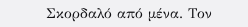Σκορδαλό από μένα. Τον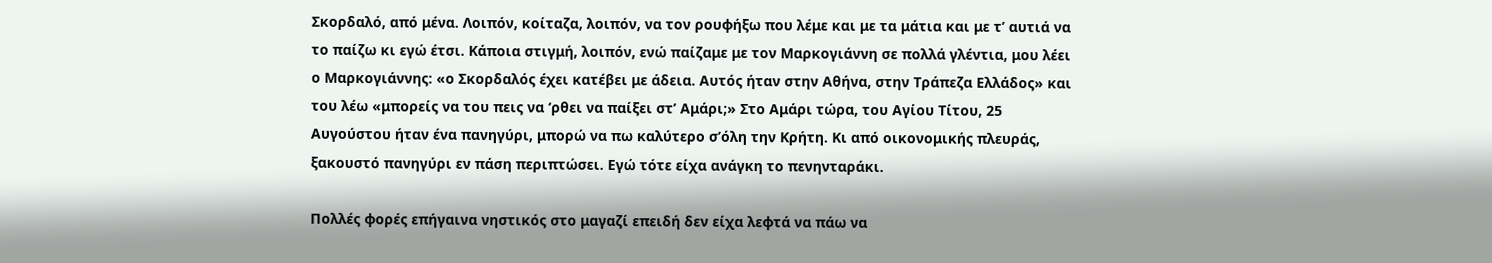Σκορδαλό, από μένα. Λοιπόν, κοίταζα, λοιπόν, να τον ρουφήξω που λέμε και με τα μάτια και με τ’ αυτιά να το παίζω κι εγώ έτσι. Κάποια στιγμή, λοιπόν, ενώ παίζαμε με τον Μαρκογιάννη σε πολλά γλέντια, μου λέει ο Μαρκογιάννης: «ο Σκορδαλός έχει κατέβει με άδεια. Αυτός ήταν στην Αθήνα, στην Τράπεζα Ελλάδος» και του λέω «μπορείς να του πεις να ‘ρθει να παίξει στ’ Αμάρι;» Στο Αμάρι τώρα, του Αγίου Τίτου, 25 Αυγούστου ήταν ένα πανηγύρι, μπορώ να πω καλύτερο σ’όλη την Κρήτη. Κι από οικονομικής πλευράς, ξακουστό πανηγύρι εν πάση περιπτώσει. Εγώ τότε είχα ανάγκη το πενηνταράκι.

Πολλές φορές επήγαινα νηστικός στο μαγαζί επειδή δεν είχα λεφτά να πάω να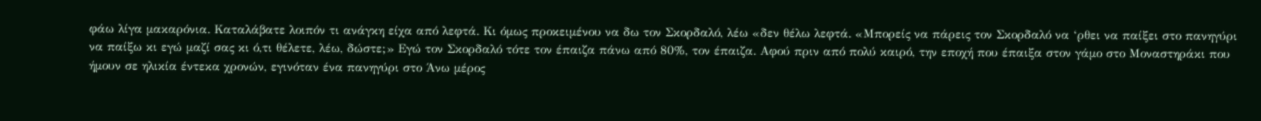φάω λίγα μακαρόνια. Καταλάβατε λοιπόν τι ανάγκη είχα από λεφτά. Κι όμως προκειμένου να δω τον Σκορδαλό, λέω «δεν θέλω λεφτά. «Μπορείς να πάρεις τον Σκορδαλό να ‘ρθει να παίξει στο πανηγύρι να παίξω κι εγώ μαζί σας κι ό,τι θέλετε, λέω, δώστε;» Εγώ τον Σκορδαλό τότε τον έπαιζα πάνω από 80%, τον έπαιζα. Αφού πριν από πολύ καιρό, την εποχή που έπαιξα στον γάμο στο Μοναστηράκι που ήμουν σε ηλικία έντεκα χρονών, εγινόταν ένα πανηγύρι στο Άνω μέρος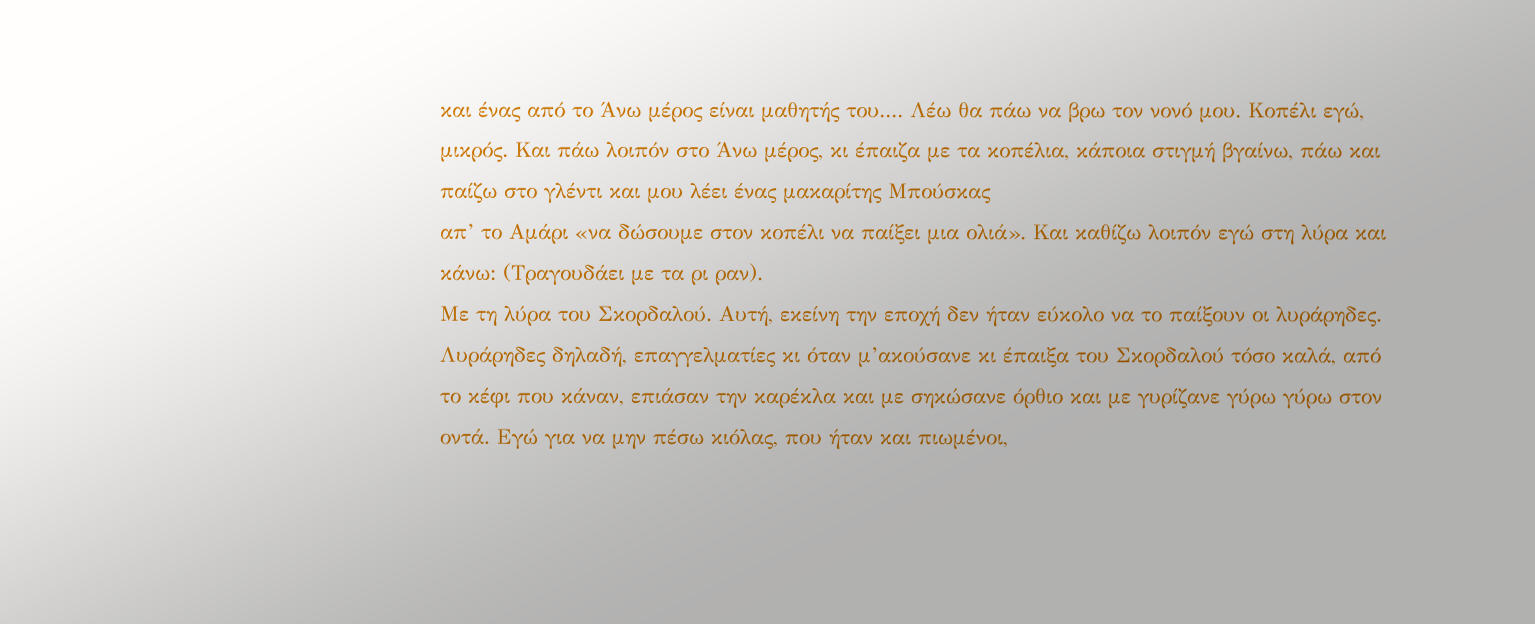και ένας από το Άνω μέρος είναι μαθητής του.... Λέω θα πάω να βρω τον νονό μου. Κοπέλι εγώ, μικρός. Και πάω λοιπόν στο Άνω μέρος, κι έπαιζα με τα κοπέλια, κάποια στιγμή βγαίνω, πάω και παίζω στο γλέντι και μου λέει ένας μακαρίτης Μπούσκας
απ’ το Αμάρι «να δώσουμε στον κοπέλι να παίξει μια ολιά». Και καθίζω λοιπόν εγώ στη λύρα και κάνω: (Τραγουδάει με τα ρι ραν).
Με τη λύρα του Σκορδαλού. Αυτή, εκείνη την εποχή δεν ήταν εύκολο να το παίξουν οι λυράρηδες. Λυράρηδες δηλαδή, επαγγελματίες κι όταν μ’ακούσανε κι έπαιξα του Σκορδαλού τόσο καλά, από το κέφι που κάναν, επιάσαν την καρέκλα και με σηκώσανε όρθιο και με γυρίζανε γύρω γύρω στον οντά. Εγώ για να μην πέσω κιόλας, που ήταν και πιωμένοι,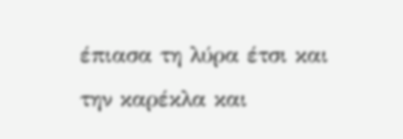έπιασα τη λύρα έτσι και την καρέκλα και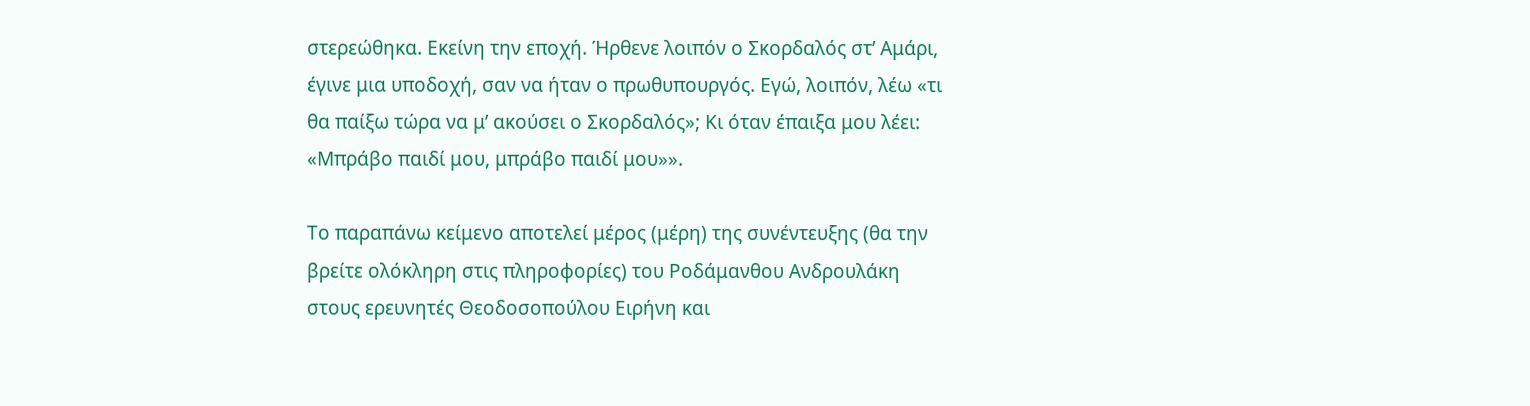στερεώθηκα. Εκείνη την εποχή. Ήρθενε λοιπόν ο Σκορδαλός στ’ Αμάρι, έγινε μια υποδοχή, σαν να ήταν ο πρωθυπουργός. Εγώ, λοιπόν, λέω «τι θα παίξω τώρα να μ’ ακούσει ο Σκορδαλός»; Κι όταν έπαιξα μου λέει: «Μπράβο παιδί μου, μπράβο παιδί μου»».

Το παραπάνω κείμενο αποτελεί μέρος (μέρη) της συνέντευξης (θα την βρείτε ολόκληρη στις πληροφορίες) του Ροδάμανθου Ανδρουλάκη στους ερευνητές Θεοδοσοπούλου Ειρήνη και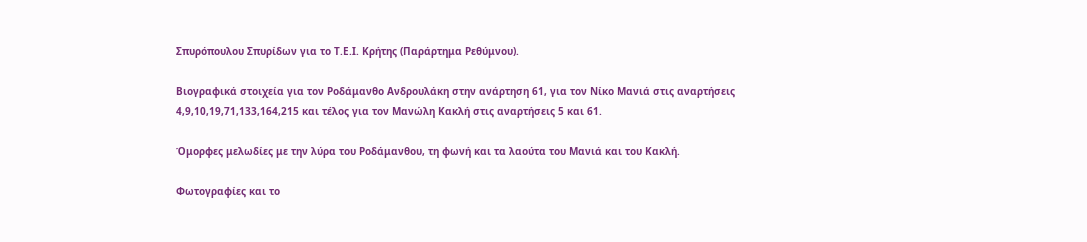Σπυρόπουλου Σπυρίδων για το Τ.Ε.Ι. Κρήτης (Παράρτημα Ρεθύμνου).

Βιογραφικά στοιχεία για τον Ροδάμανθο Ανδρουλάκη στην ανάρτηση 61, για τον Νίκο Μανιά στις αναρτήσεις 4,9,10,19,71,133,164,215 και τέλος για τον Μανώλη Κακλή στις αναρτήσεις 5 και 61.

Όμορφες μελωδίες με την λύρα του Ροδάμανθου, τη φωνή και τα λαούτα του Μανιά και του Κακλή.

Φωτογραφίες και το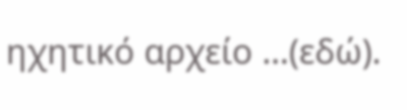ηχητικό αρχείο …(εδώ).